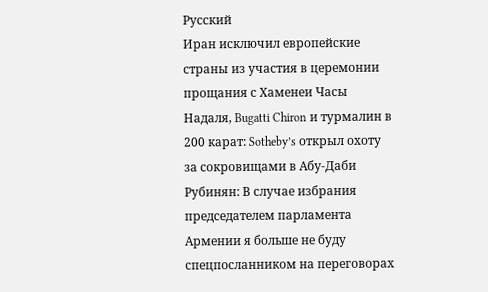Русский
Иран исключил европейские страны из участия в церемонии прощания с Хаменеи Часы Надаля, Bugatti Chiron и турмалин в 200 карат: Sotheby’s открыл охоту за сокровищами в Абу-Даби Рубинян: В случае избрания председателем парламента Армении я больше не буду спецпосланником на переговорах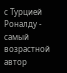с Турцией Роналду - самый возрастной автор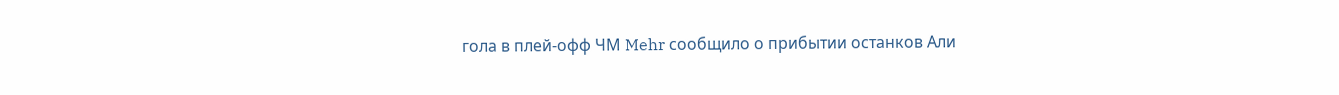гола в плей-офф ЧМ Mehr сообщило о прибытии останков Али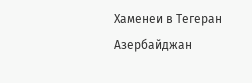Хаменеи в Тегеран Азербайджан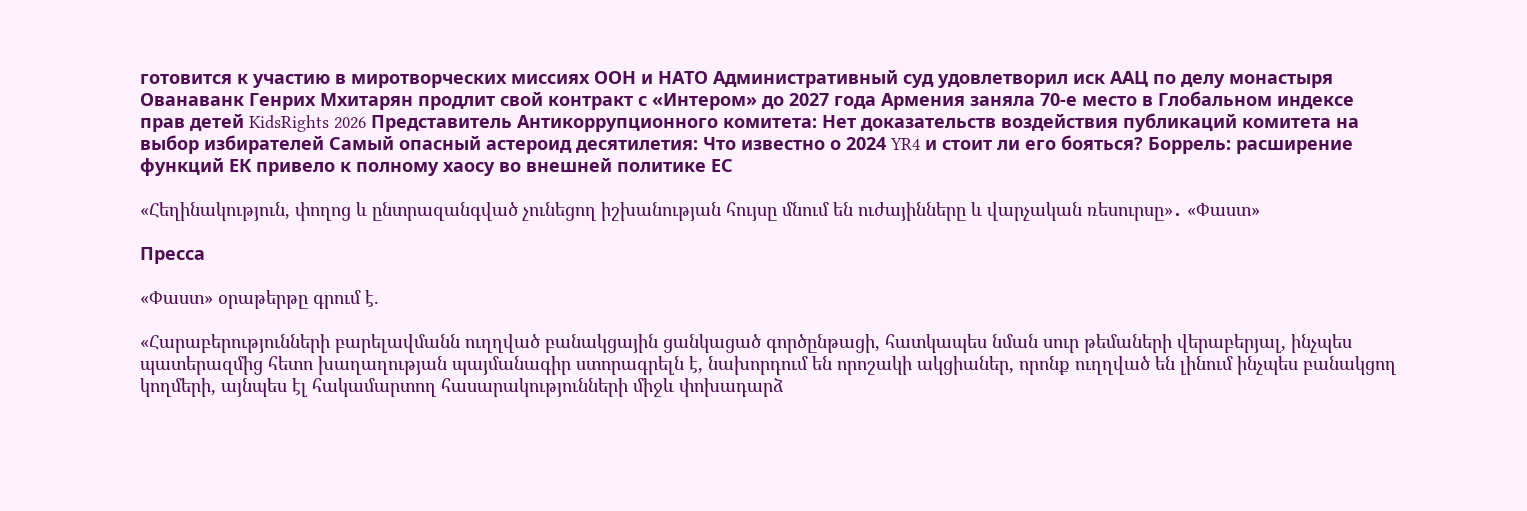готовится к участию в миротворческих миссиях ООН и НАТО Административный суд удовлетворил иск ААЦ по делу монастыря Ованаванк Генрих Мхитарян продлит свой контракт с «Интером» до 2027 года Армения заняла 70-е место в Глобальном индексе прав детей KidsRights 2026 Представитель Антикоррупционного комитета: Нет доказательств воздействия публикаций комитета на выбор избирателей Самый опасный астероид десятилетия: Что известно о 2024 YR4 и стоит ли его бояться? Боррель: расширение функций ЕК привело к полному хаосу во внешней политике ЕС

«Հեղինակություն, փողոց և ընտրազանգված չունեցող իշխանության հույսը մնում են ուժայինները և վարչական ռեսուրսը»․ «Փաստ»

Пресса

«Փաստ» օրաթերթը գրում է.

«Հարաբերությունների բարելավմանն ուղղված բանակցային ցանկացած գործընթացի, հատկապես նման սուր թեմաների վերաբերյալ, ինչպես պատերազմից հետո խաղաղության պայմանագիր ստորագրելն է, նախորդում են որոշակի ակցիաներ, որոնք ուղղված են լինում ինչպես բանակցող կողմերի, այնպես էլ հակամարտող հասարակությունների միջև փոխադարձ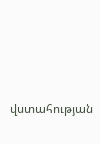վստահության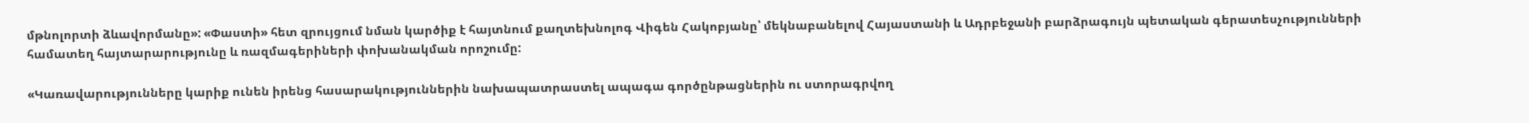մթնոլորտի ձևավորմանը»: «Փաստի» հետ զրույցում նման կարծիք է հայտնում քաղտեխնոլոգ Վիգեն Հակոբյանը՝ մեկնաբանելով Հայաստանի և Ադրբեջանի բարձրագույն պետական գերատեսչությունների համատեղ հայտարարությունը և ռազմագերիների փոխանակման որոշումը:

«Կառավարությունները կարիք ունեն իրենց հասարակություններին նախապատրաստել ապագա գործընթացներին ու ստորագրվող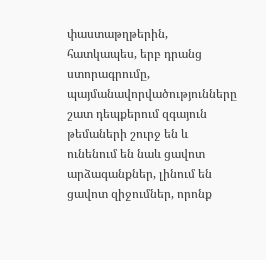փաստաթղթերին, հատկապես, երբ դրանց ստորագրումը, պայմանավորվածությունները շատ դեպքերում զգայուն թեմաների շուրջ են և ունենում են նաև ցավոտ արձագանքներ, լինում են ցավոտ զիջումներ, որոնք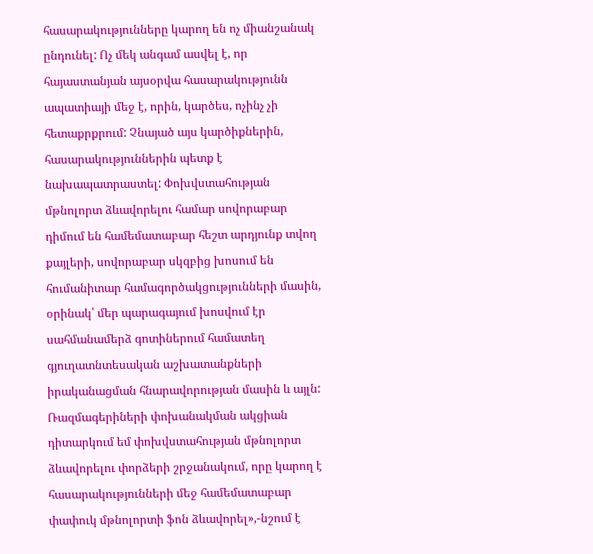հասարակությունները կարող են ոչ միանշանակ ընդունել: Ոչ մեկ անգամ ասվել է, որ հայաստանյան այսօրվա հասարակությունն ապատիայի մեջ է, որին, կարծես, ոչինչ չի հետաքրքրում: Չնայած այս կարծիքներին, հասարակություններին պետք է նախապատրաստել: Փոխվստահության մթնոլորտ ձևավորելու համար սովորաբար դիմում են համեմատաբար հեշտ արդյունք տվող քայլերի, սովորաբար սկզբից խոսում են հումանիտար համագործակցությունների մասին, օրինակ՝ մեր պարագայում խոսվում էր սահմանամերձ գոտիներում համատեղ գյուղատնտեսական աշխատանքների իրականացման հնարավորության մասին և այլն: Ռազմագերիների փոխանակման ակցիան դիտարկում եմ փոխվստահության մթնոլորտ ձևավորելու փորձերի շրջանակում, որը կարող է հասարակությունների մեջ համեմատաբար փափուկ մթնոլորտի ֆոն ձևավորել»,-նշում է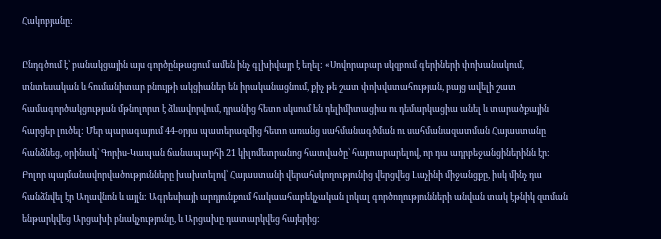Հակոբյանը:

Ընդգծում է՝ բանակցային այս գործընթացում ամեն ինչ գլխիվայր է եղել: «Սովորաբար սկզբում գերիների փոխանակում, տնտեսական և հումանիտար բնույթի ակցիաներ են իրականացնում, քիչ թե շատ փոխվստահության, բայց ավելի շատ համագործակցության մթնոլորտ է ձևավորվում, դրանից հետո սկսում են դելիմիտացիա ու դեմարկացիա անել և տարածքային հարցեր լուծել: Մեր պարագայում 44-օրյա պատերազմից հետո առանց սահմանագծման ու սահմանազատման Հայաստանը հանձնեց, օրինակ՝ Գորիս-Կապան ճանապարհի 21 կիլոմետրանոց հատվածը՝ հայտարարելով, որ դա ադրբեջանցիներինն էր: Բոլոր պայմանավորվածությունները խախտելով՝ Հայաստանի վերահսկողությունից վերցվեց Լաչինի միջանցքը, իսկ մինչ դա հանձնվել էր Աղավնոն և այլն: Ագրեսիայի արդյունքում հակաահաբեկչական լոկալ գործողությունների անվան տակ էթնիկ զտման ենթարկվեց Արցախի բնակչությունը, և Արցախը դատարկվեց հայերից: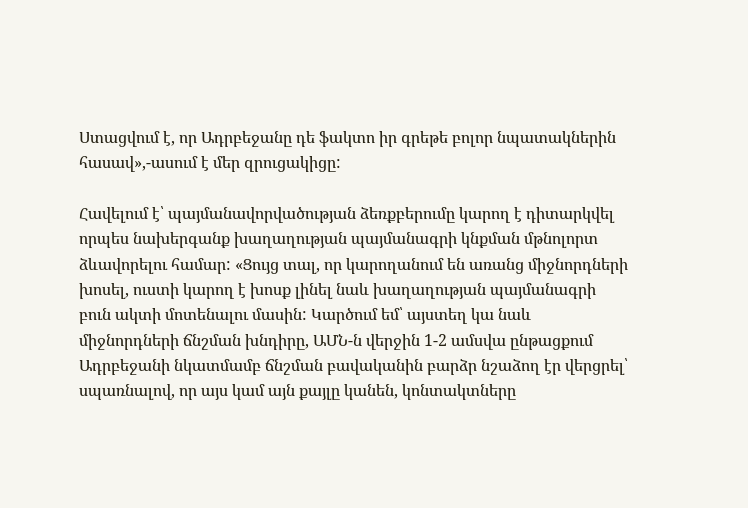Ստացվում է, որ Ադրբեջանը դե ֆակտո իր գրեթե բոլոր նպատակներին հասավ»,-ասում է մեր զրուցակիցը:

Հավելում է՝ պայմանավորվածության ձեռքբերումը կարող է դիտարկվել որպես նախերգանք խաղաղության պայմանագրի կնքման մթնոլորտ ձևավորելու համար: «Ցույց տալ, որ կարողանում են առանց միջնորդների խոսել, ուստի կարող է խոսք լինել նաև խաղաղության պայմանագրի բուն ակտի մոտենալու մասին: Կարծում եմ՝ այստեղ կա նաև միջնորդների ճնշման խնդիրը, ԱՄՆ-ն վերջին 1-2 ամսվա ընթացքում Ադրբեջանի նկատմամբ ճնշման բավականին բարձր նշաձող էր վերցրել՝ սպառնալով, որ այս կամ այն քայլը կանեն, կոնտակտները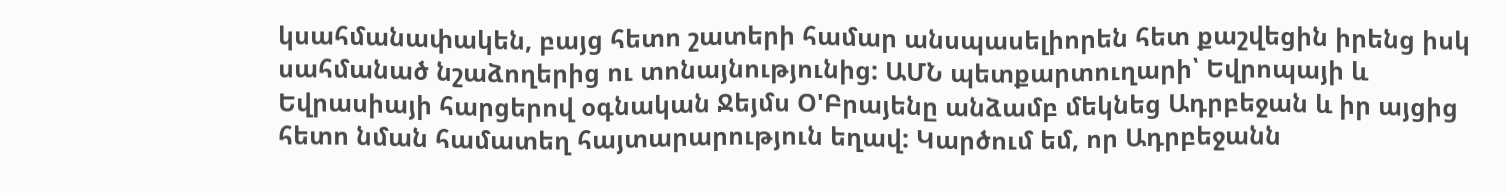կսահմանափակեն, բայց հետո շատերի համար անսպասելիորեն հետ քաշվեցին իրենց իսկ սահմանած նշաձողերից ու տոնայնությունից: ԱՄՆ պետքարտուղարի՝ Եվրոպայի և Եվրասիայի հարցերով օգնական Ջեյմս Օ'Բրայենը անձամբ մեկնեց Ադրբեջան և իր այցից հետո նման համատեղ հայտարարություն եղավ: Կարծում եմ, որ Ադրբեջանն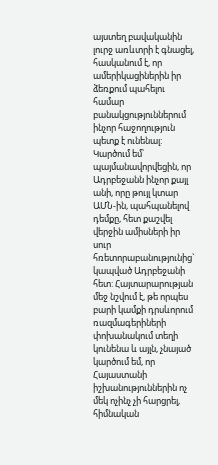այստեղ բավականին լուրջ առևտրի է գնացել, հասկանում է, որ ամերիկացիներին իր ձեռքում պահելու համար բանակցություններում ինչոր հաջողություն պետք է ունենալ: Կարծում եմ՝ պայմանավորվեցին, որ Ադրբեջանն ինչոր քայլ անի, որը թույլ կտար ԱՄՆ-ին, պահպանելով դեմքը, հետ քաշվել վերջին ամիսների իր սուր հռետորաբանությունից` կապված Ադրբեջանի հետ: Հայտարարության մեջ նշվում է, թե որպես բարի կամքի դրսևորում ռազմագերիների փոխանակում տեղի կունենա և այլն, չնայած կարծում եմ, որ Հայաստանի իշխանություններին ոչ մեկ ոչինչ չի հարցրել, հիմնական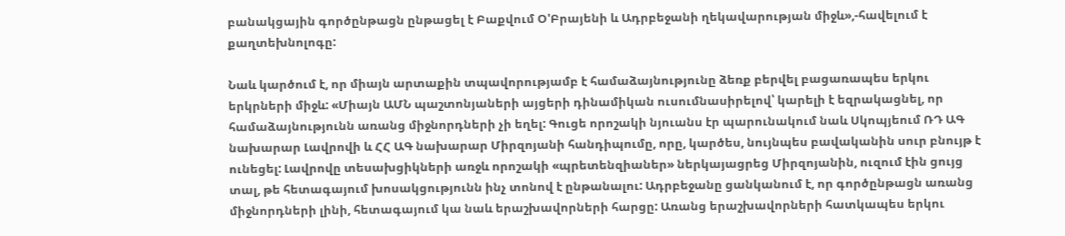բանակցային գործընթացն ընթացել է Բաքվում Օ'Բրայենի և Ադրբեջանի ղեկավարության միջև»,-հավելում է քաղտեխնոլոգը:

Նաև կարծում է, որ միայն արտաքին տպավորությամբ է համաձայնությունը ձեռք բերվել բացառապես երկու երկրների միջև: «Միայն ԱՄՆ պաշտոնյաների այցերի դինամիկան ուսումնասիրելով՝ կարելի է եզրակացնել, որ համաձայնությունն առանց միջնորդների չի եղել: Գուցե որոշակի նյուանս էր պարունակում նաև Սկոպյեում ՌԴ ԱԳ նախարար Լավրովի և ՀՀ ԱԳ նախարար Միրզոյանի հանդիպումը, որը, կարծես, նույնպես բավականին սուր բնույթ է ունեցել: Լավրովը տեսախցիկների առջև որոշակի «պրետենզիաներ» ներկայացրեց Միրզոյանին, ուզում էին ցույց տալ, թե հետագայում խոսակցությունն ինչ տոնով է ընթանալու: Ադրբեջանը ցանկանում է, որ գործընթացն առանց միջնորդների լինի, հետագայում կա նաև երաշխավորների հարցը: Առանց երաշխավորների հատկապես երկու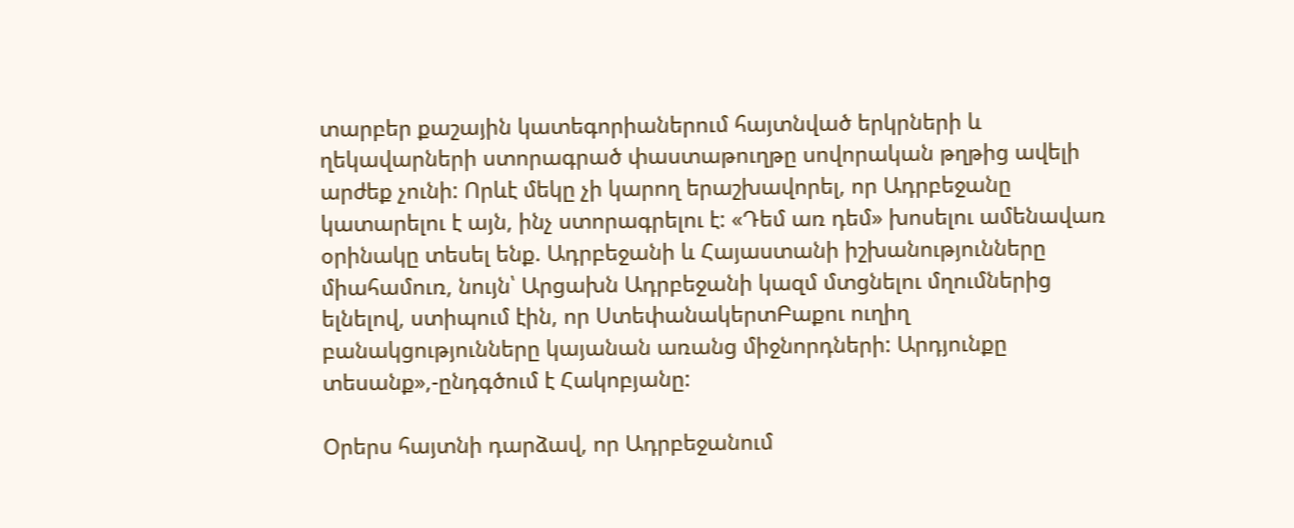տարբեր քաշային կատեգորիաներում հայտնված երկրների և ղեկավարների ստորագրած փաստաթուղթը սովորական թղթից ավելի արժեք չունի: Որևէ մեկը չի կարող երաշխավորել, որ Ադրբեջանը կատարելու է այն, ինչ ստորագրելու է: «Դեմ առ դեմ» խոսելու ամենավառ օրինակը տեսել ենք. Ադրբեջանի և Հայաստանի իշխանությունները միահամուռ, նույն՝ Արցախն Ադրբեջանի կազմ մտցնելու մղումներից ելնելով, ստիպում էին, որ ՍտեփանակերտԲաքու ուղիղ բանակցությունները կայանան առանց միջնորդների: Արդյունքը տեսանք»,-ընդգծում է Հակոբյանը:

Օրերս հայտնի դարձավ, որ Ադրբեջանում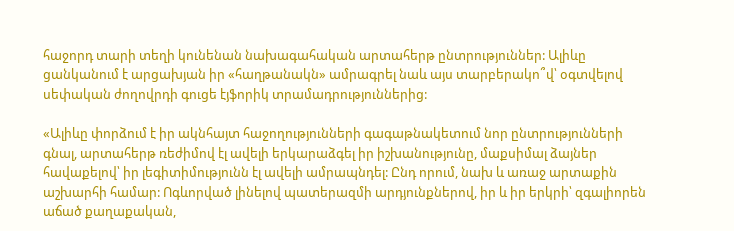հաջորդ տարի տեղի կունենան նախագահական արտահերթ ընտրություններ: Ալիևը ցանկանում է արցախյան իր «հաղթանակն» ամրագրել նաև այս տարբերակո՞վ՝ օգտվելով սեփական ժողովրդի գուցե էյֆորիկ տրամադրություններից:

«Ալիևը փորձում է իր ակնհայտ հաջողությունների գագաթնակետում նոր ընտրությունների գնալ, արտահերթ ռեժիմով էլ ավելի երկարաձգել իր իշխանությունը, մաքսիմալ ձայներ հավաքելով՝ իր լեգիտիմությունն էլ ավելի ամրապնդել: Ընդ որում, նախ և առաջ արտաքին աշխարհի համար: Ոգևորված լինելով պատերազմի արդյունքներով, իր և իր երկրի՝ զգալիորեն աճած քաղաքական,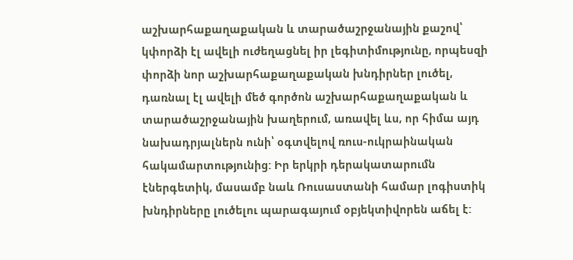աշխարհաքաղաքական և տարածաշրջանային քաշով՝ կփորձի էլ ավելի ուժեղացնել իր լեգիտիմությունը, որպեսզի փորձի նոր աշխարհաքաղաքական խնդիրներ լուծել, դառնալ էլ ավելի մեծ գործոն աշխարհաքաղաքական և տարածաշրջանային խաղերում, առավել ևս, որ հիմա այդ նախադրյալներն ունի՝ օգտվելով ռուս-ուկրաինական հակամարտությունից: Իր երկրի դերակատարումն էներգետիկ, մասամբ նաև Ռուսաստանի համար լոգիստիկ խնդիրները լուծելու պարագայում օբյեկտիվորեն աճել է: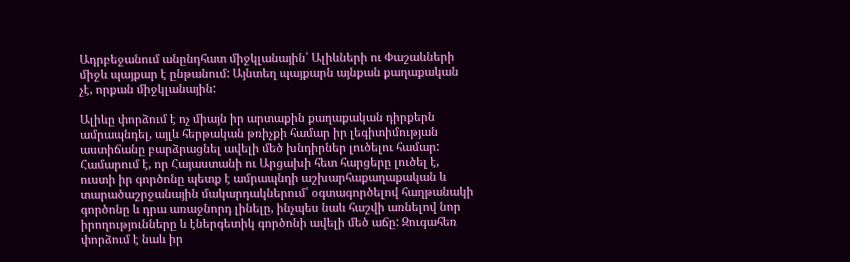Ադրբեջանում անընդհատ միջկլանային՝ Ալիևների ու Փաշաևների միջև պայքար է ընթանում: Այնտեղ պայքարն այնքան քաղաքական չէ, որքան միջկլանային:

Ալիևը փորձում է ոչ միայն իր արտաքին քաղաքական դիրքերն ամրապնդել, այլև հերթական թռիչքի համար իր լեգիտիմության աստիճանը բարձրացնել ավելի մեծ խնդիրներ լուծելու համար: Համարում է, որ Հայաստանի ու Արցախի հետ հարցերը լուծել է, ուստի իր գործոնը պետք է ամրապնդի աշխարհաքաղաքական և տարածաշրջանային մակարդակներում՝ օգտագործելով հաղթանակի գործոնը և դրա առաջնորդ լինելը, ինչպես նաև հաշվի առնելով նոր իրողությունները և էներգետիկ գործոնի ավելի մեծ աճը: Զուգահեռ փորձում է նաև իր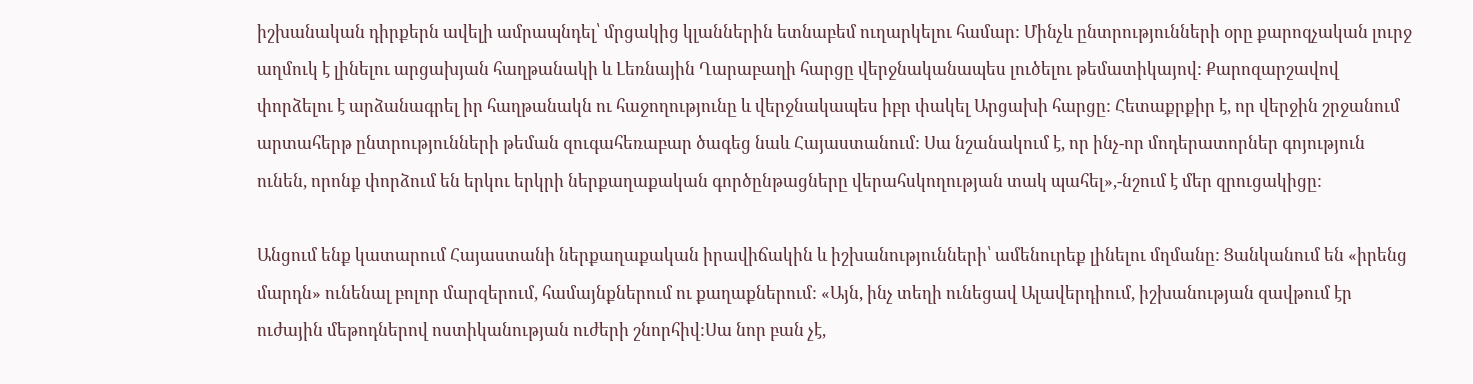իշխանական դիրքերն ավելի ամրապնդել՝ մրցակից կլաններին ետնաբեմ ուղարկելու համար: Մինչև ընտրությունների օրը քարոզչական լուրջ աղմուկ է լինելու արցախյան հաղթանակի և Լեռնային Ղարաբաղի հարցը վերջնականապես լուծելու թեմատիկայով: Քարոզարշավով փորձելու է արձանագրել իր հաղթանակն ու հաջողությունը և վերջնակապես իբր փակել Արցախի հարցը: Հետաքրքիր է, որ վերջին շրջանում արտահերթ ընտրությունների թեման զուգահեռաբար ծագեց նաև Հայաստանում: Սա նշանակում է, որ ինչ-որ մոդերատորներ գոյություն ունեն, որոնք փորձում են երկու երկրի ներքաղաքական գործընթացները վերահսկողության տակ պահել»,-նշում է մեր զրուցակիցը:

Անցում ենք կատարում Հայաստանի ներքաղաքական իրավիճակին և իշխանությունների՝ ամենուրեք լինելու մղմանը: Ցանկանում են «իրենց մարդն» ունենալ բոլոր մարզերում, համայնքներում ու քաղաքներում: «Այն, ինչ տեղի ունեցավ Ալավերդիում, իշխանության զավթում էր ուժային մեթոդներով ոստիկանության ուժերի շնորհիվ:Սա նոր բան չէ,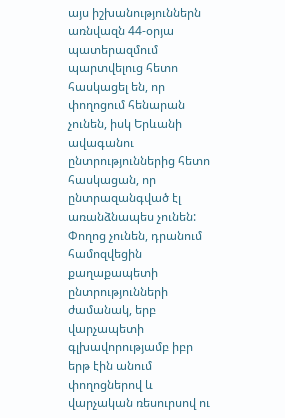այս իշխանություններն առնվազն 44-օրյա պատերազմում պարտվելուց հետո հասկացել են, որ փողոցում հենարան չունեն, իսկ Երևանի ավագանու ընտրություններից հետո հասկացան, որ ընտրազանգված էլ առանձնապես չունեն: Փողոց չունեն, դրանում համոզվեցին քաղաքապետի ընտրությունների ժամանակ, երբ վարչապետի գլխավորությամբ իբր երթ էին անում փողոցներով և վարչական ռեսուրսով ու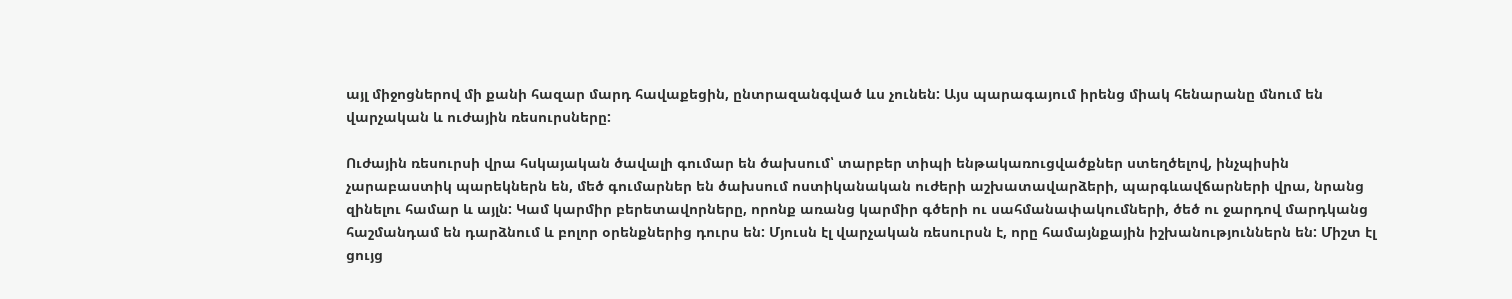այլ միջոցներով մի քանի հազար մարդ հավաքեցին, ընտրազանգված ևս չունեն: Այս պարագայում իրենց միակ հենարանը մնում են վարչական և ուժային ռեսուրսները:

Ուժային ռեսուրսի վրա հսկայական ծավալի գումար են ծախսում՝ տարբեր տիպի ենթակառուցվածքներ ստեղծելով, ինչպիսին չարաբաստիկ պարեկներն են, մեծ գումարներ են ծախսում ոստիկանական ուժերի աշխատավարձերի, պարգևավճարների վրա, նրանց զինելու համար և այլն: Կամ կարմիր բերետավորները, որոնք առանց կարմիր գծերի ու սահմանափակումների, ծեծ ու ջարդով մարդկանց հաշմանդամ են դարձնում և բոլոր օրենքներից դուրս են: Մյուսն էլ վարչական ռեսուրսն է, որը համայնքային իշխանություններն են: Միշտ էլ ցույց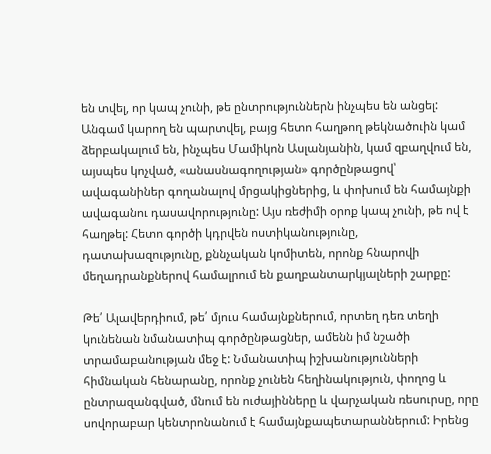են տվել, որ կապ չունի, թե ընտրություններն ինչպես են անցել: Անգամ կարող են պարտվել, բայց հետո հաղթող թեկնածուին կամ ձերբակալում են, ինչպես Մամիկոն Ասլանյանին, կամ զբաղվում են, այսպես կոչված, «անասնագողության» գործընթացով՝ ավագանիներ գողանալով մրցակիցներից, և փոխում են համայնքի ավագանու դասավորությունը: Այս ռեժիմի օրոք կապ չունի, թե ով է հաղթել: Հետո գործի կդրվեն ոստիկանությունը, դատախազությունը, քննչական կոմիտեն, որոնք հնարովի մեղադրանքներով համալրում են քաղբանտարկյալների շարքը:

Թե՛ Ալավերդիում, թե՛ մյուս համայնքներում, որտեղ դեռ տեղի կունենան նմանատիպ գործընթացներ, ամենն իմ նշածի տրամաբանության մեջ է: Նմանատիպ իշխանությունների հիմնական հենարանը, որոնք չունեն հեղինակություն, փողոց և ընտրազանգված, մնում են ուժայինները և վարչական ռեսուրսը, որը սովորաբար կենտրոնանում է համայնքապետարաններում: Իրենց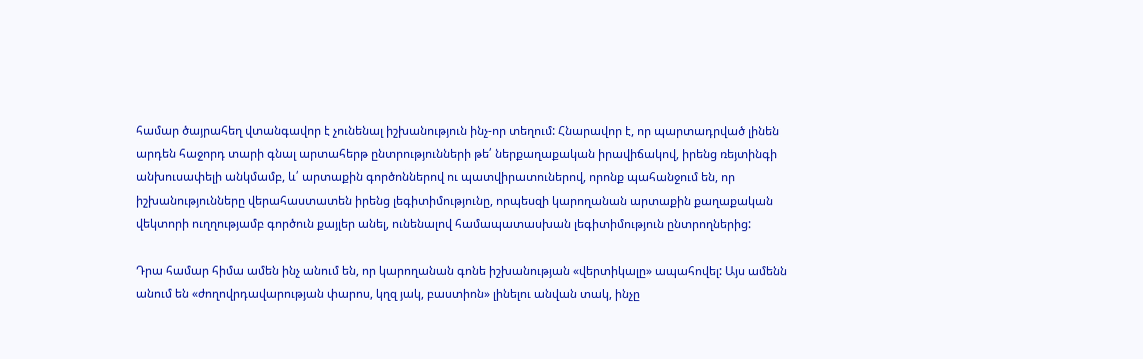համար ծայրահեղ վտանգավոր է չունենալ իշխանություն ինչ-որ տեղում: Հնարավոր է, որ պարտադրված լինեն արդեն հաջորդ տարի գնալ արտահերթ ընտրությունների թե՛ ներքաղաքական իրավիճակով, իրենց ռեյտինգի անխուսափելի անկմամբ, և՛ արտաքին գործոններով ու պատվիրատուներով, որոնք պահանջում են, որ իշխանությունները վերահաստատեն իրենց լեգիտիմությունը, որպեսզի կարողանան արտաքին քաղաքական վեկտորի ուղղությամբ գործուն քայլեր անել, ունենալով համապատասխան լեգիտիմություն ընտրողներից:

Դրա համար հիմա ամեն ինչ անում են, որ կարողանան գոնե իշխանության «վերտիկալը» ապահովել: Այս ամենն անում են «ժողովրդավարության փարոս, կղզ յակ, բաստիոն» լինելու անվան տակ, ինչը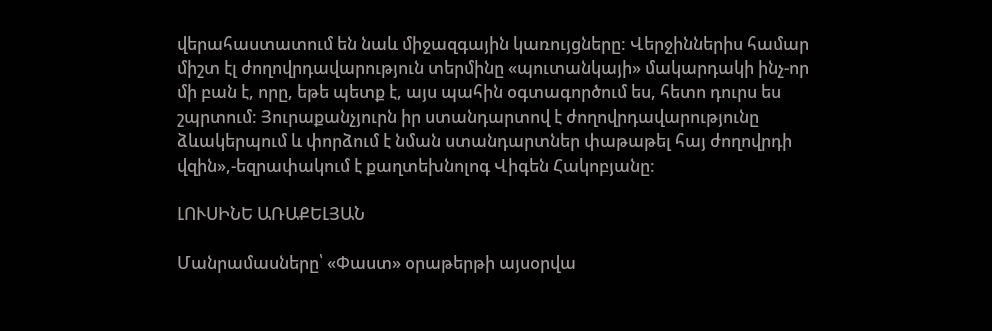վերահաստատում են նաև միջազգային կառույցները: Վերջիններիս համար միշտ էլ ժողովրդավարություն տերմինը «պուտանկայի» մակարդակի ինչ-որ մի բան է, որը, եթե պետք է, այս պահին օգտագործում ես, հետո դուրս ես շպրտում: Յուրաքանչյուրն իր ստանդարտով է ժողովրդավարությունը ձևակերպում և փորձում է նման ստանդարտներ փաթաթել հայ ժողովրդի վզին»,-եզրափակում է քաղտեխնոլոգ Վիգեն Հակոբյանը:

ԼՈՒՍԻՆԵ ԱՌԱՔԵԼՅԱՆ

Մանրամասները՝ «Փաստ» օրաթերթի այսօրվա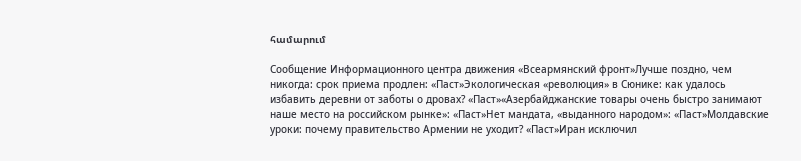համարում

Сообщение Информационного центра движения «Всеармянский фронт»Лучше поздно, чем никогда: срок приема продлен: «Паст»Экологическая «революция» в Сюнике: как удалось избавить деревни от заботы о дровах? «Паст»«Азербайджанские товары очень быстро занимают наше место на российском рынке»: «Паст»Нет мандата, «выданного народом»: «Паст»Молдавские уроки: почему правительство Армении не уходит? «Паст»Иран исключил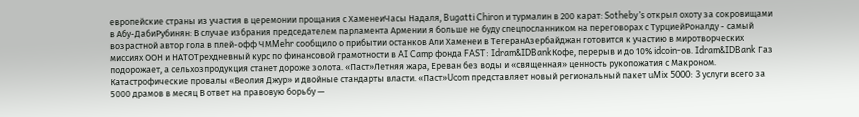европейские страны из участия в церемонии прощания с ХаменеиЧасы Надаля, Bugatti Chiron и турмалин в 200 карат: Sotheby’s открыл охоту за сокровищами в Абу-ДабиРубинян: В случае избрания председателем парламента Армении я больше не буду спецпосланником на переговорах с ТурциейРоналду - самый возрастной автор гола в плей-офф ЧМMehr сообщило о прибытии останков Али Хаменеи в ТегеранАзербайджан готовится к участию в миротворческих миссиях ООН и НАТОТрехдневный курс по финансовой грамотности в AI Camp фонда FAST: Idram&IDBankКофе, перерыв и до 10% idcoin-ов. Idram&IDBank Газ подорожает, а сельхозпродукция станет дороже золота. «Паст»Летняя жара, Ереван без воды и «священная» ценность рукопожатия с Макроном. Катастрофические провалы «Веолия Джур» и двойные стандарты власти. «Паст»Ucom представляет новый региональный пакет uMix 5000: 3 услуги всего за 5000 драмов в месяц В ответ на правовую борьбу —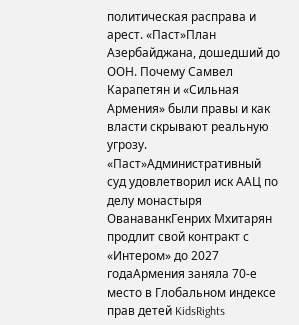политическая расправа и арест. «Паст»План Азербайджана, дошедший до ООН. Почему Самвел Карапетян и «Сильная Армения» были правы и как власти скрывают реальную угрозу. «Паст»Административный суд удовлетворил иск ААЦ по делу монастыря ОванаванкГенрих Мхитарян продлит свой контракт с «Интером» до 2027 годаАрмения заняла 70-е место в Глобальном индексе прав детей KidsRights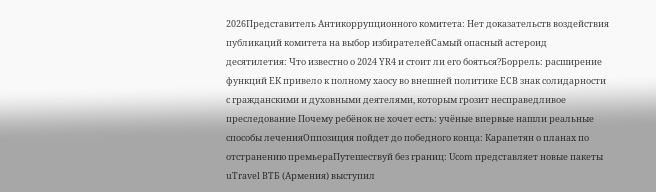2026Представитель Антикоррупционного комитета: Нет доказательств воздействия публикаций комитета на выбор избирателейСамый опасный астероид десятилетия: Что известно о 2024 YR4 и стоит ли его бояться?Боррель: расширение функций ЕК привело к полному хаосу во внешней политике ЕСВ знак солидарности с гражданскими и духовными деятелями, которым грозит несправедливое преследование Почему ребёнок не хочет есть: учёные впервые нашли реальные способы леченияОппозиция пойдет до победного конца: Карапетян о планах по отстранению премьераПутешествуй без границ: Ucom представляет новые пакеты uTravel ВТБ (Армения) выступил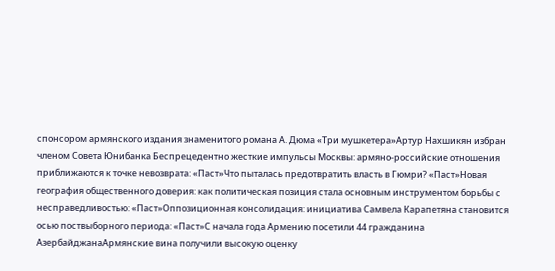спонсором армянского издания знаменитого романа А. Дюма «Три мушкетера»Артур Нахшикян избран членом Совета Юнибанка Беспрецедентно жесткие импульсы Москвы: армяно-российские отношения приближаются к точке невозврата: «Паст»Что пыталась предотвратить власть в Гюмри? «Паст»Новая география общественного доверия: как политическая позиция стала основным инструментом борьбы с несправедливостью: «Паст»Оппозиционная консолидация: инициатива Самвела Карапетяна становится осью поствыборного периода: «Паст»С начала года Армению посетили 44 гражданина АзербайджанаАрмянские вина получили высокую оценку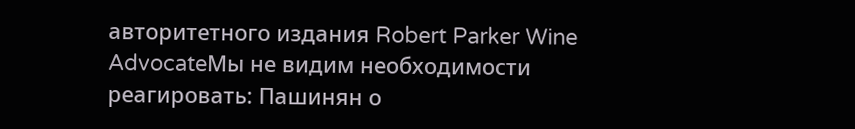авторитетного издания Robert Parker Wine AdvocateМы не видим необходимости реагировать: Пашинян о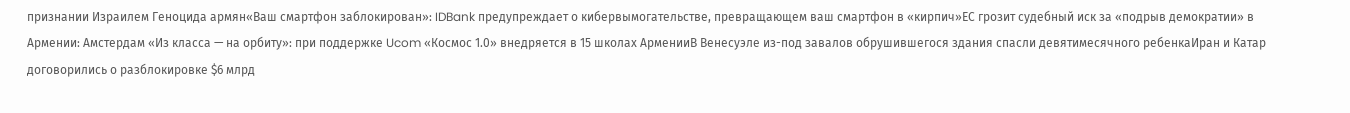признании Израилем Геноцида армян«Ваш смартфон заблокирован»: IDBank предупреждает о кибервымогательстве, превращающем ваш смартфон в «кирпич»ЕС грозит судебный иск за «подрыв демократии» в Армении: Амстердам «Из класса — на орбиту»: при поддержке Ucom «Космос 1.0» внедряется в 15 школах АрменииВ Венесуэле из-под завалов обрушившегося здания спасли девятимесячного ребенкаИран и Катар договорились о разблокировке $6 млрд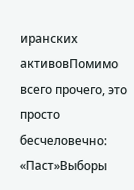иранских активовПомимо всего прочего, это просто бесчеловечно: «Паст»Выборы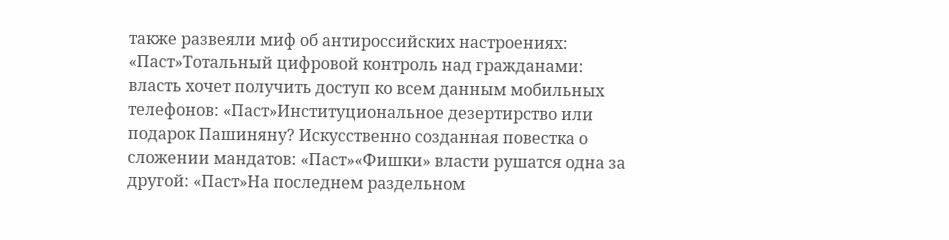также развеяли миф об антироссийских настроениях: «Паст»Тотальный цифровой контроль над гражданами: власть хочет получить доступ ко всем данным мобильных телефонов: «Паст»Институциональное дезертирство или подарок Пашиняну? Искусственно созданная повестка о сложении мандатов: «Паст»«Фишки» власти рушатся одна за другой: «Паст»На последнем раздельном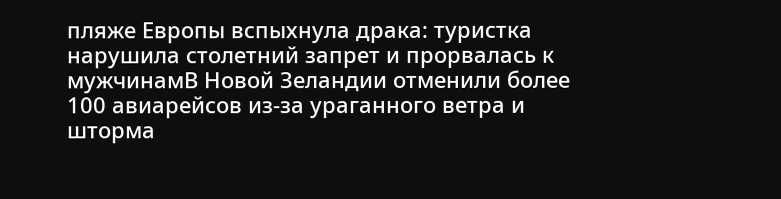пляже Европы вспыхнула драка: туристка нарушила столетний запрет и прорвалась к мужчинамВ Новой Зеландии отменили более 100 авиарейсов из-за ураганного ветра и шторма